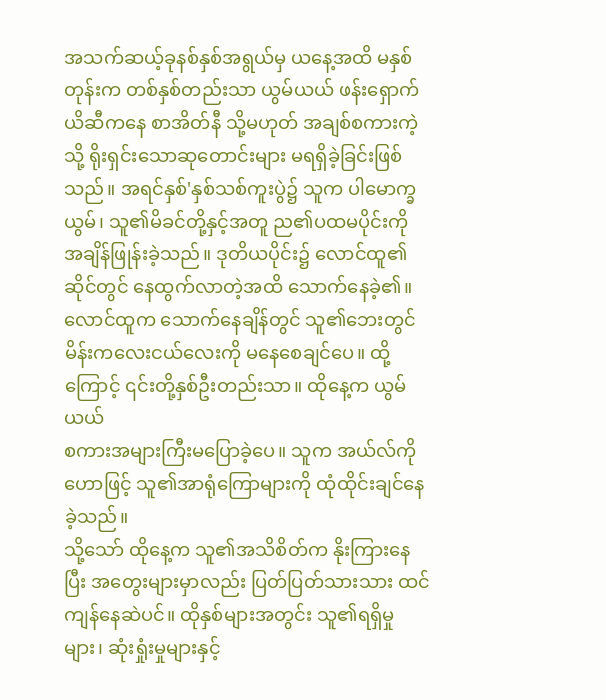အသက်ဆယ့်ခုနစ်နှစ်အရွယ်မှ ယနေ့အထိ မနှစ်တုန်းက တစ်နှစ်တည်းသာ ယွမ်ယယ် ဖန်းရှောက်ယိဆီကနေ စာအိတ်နီ သို့မဟုတ် အချစ်စကားကဲ့သို့ ရိုးရှင်းသောဆုတောင်းများ မရရှိခဲ့ခြင်းဖြစ်သည်။ အရင်နှစ်'နှစ်သစ်ကူးပွဲ၌ သူက ပါမောက္ခယွမ်၊ သူ၏မိခင်တို့နှင့်အတူ ည၏ပထမပိုင်းကို အချိန်ဖြုန်းခဲ့သည်။ ဒုတိယပိုင်း၌ လောင်ထူ၏ဆိုင်တွင် နေထွက်လာတဲ့အထိ သောက်နေခဲ့၏။ လောင်ထူက သောက်နေချိန်တွင် သူ၏ဘေးတွင် မိန်းကလေးငယ်လေးကို မနေစေချင်ပေ။ ထို့ကြောင့် ၎င်းတို့နှစ်ဦးတည်းသာ။ ထိုနေ့က ယွမ်ယယ်
စကားအများကြီးမပြောခဲ့ပေ။ သူက အယ်လ်ကိုဟောဖြင့် သူ၏အာရုံကြောများကို ထုံထိုင်းချင်နေခဲ့သည်။
သို့သော် ထိုနေ့က သူ၏အသိစိတ်က နိုးကြားနေပြီး အတွေးများမှာလည်း ပြတ်ပြတ်သားသား ထင်ကျန်နေဆဲပင်။ ထိုနှစ်များအတွင်း သူ၏ရရှိမှုများ၊ ဆုံးရှုံးမှုများနှင့်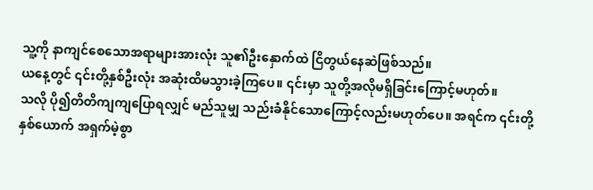သူ့ကို နာကျင်စေသောအရာများအားလုံး သူ၏ဦးနှောက်ထဲ ငြိတွယ်နေဆဲဖြစ်သည်။
ယနေ့တွင် ၎င်းတို့နှစ်ဦးလုံး အဆုံးထိမသွားခဲ့ကြပေ။ ၎င်းမှာ သူတို့အလိုမရှိခြင်းကြောင့်မဟုတ်။
သလို ပို၍တိတိကျကျပြောရလျှင် မည်သူမျှ သည်းခံနိုင်သောကြောင့်လည်းမဟုတ်ပေ။ အရင်က ၎င်းတို့နှစ်ယောက် အရှက်မဲ့စွာ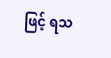ဖြင့် ရသ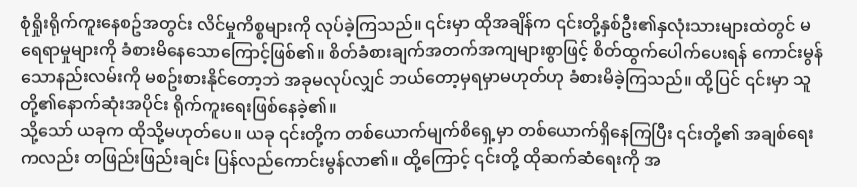စုံရှိုးရိုက်ကူးနေစဥ်အတွင်း လိင်မှုကိစ္စများကို လုပ်ခဲ့ကြသည်။ ၎င်းမှာ ထိုအချိန်က ၎င်းတို့နှစ်ဦး၏နှလုံးသားများထဲတွင် မရေရာမှုများကို ခံစားမိနေသောကြောင့်ဖြစ်၏။ စိတ်ခံစားချက်အတက်အကျများစွာဖြင့် စိတ်ထွက်ပေါက်ပေးရန် ကောင်းမွန်သောနည်းလမ်းကို မစဥ်းစားနိုင်တော့ဘဲ အခုမလုပ်လျှင် ဘယ်တော့မှရမှာမဟုတ်ဟု ခံစားမိခဲ့ကြသည်။ ထို့ပြင် ၎င်းမှာ သူတို့၏နောက်ဆုံးအပိုင်း ရိုက်ကူးရေးဖြစ်နေခဲ့၏။
သို့သော် ယခုက ထိုသို့မဟုတ်ပေ။ ယခု ၎င်းတို့က တစ်ယောက်မျက်စိရှေ့မှာ တစ်ယောက်ရှိနေကြပြီး ၎င်းတို့၏ အချစ်ရေးကလည်း တဖြည်းဖြည်းချင်း ပြန်လည်ကောင်းမွန်လာ၏။ ထို့ကြောင့် ၎င်းတို့ ထိုဆက်ဆံရေးကို အ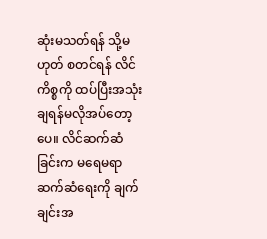ဆုံးမသတ်ရန် သို့မဟုတ် စတင်ရန် လိင်ကိစ္စကို ထပ်ပြီးအသုံးချရန်မလိုအပ်တော့ပေ။ လိင်ဆက်ဆံခြင်းက မရေမရာဆက်ဆံရေးကို ချက်ချင်းအ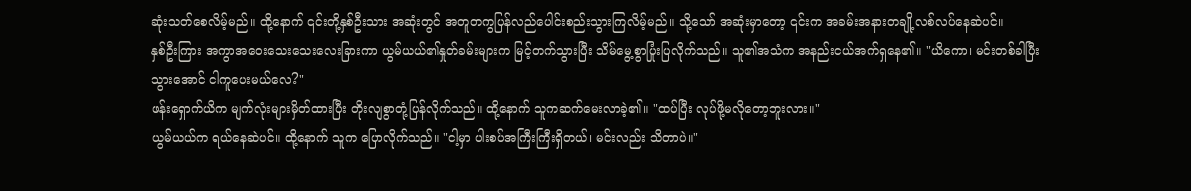ဆုံးသတ်စေလိမ့်မည်။ ထို့နောက် ၎င်းတို့နှစ်ဦးသား အဆုံးတွင် အတူတကွပြန်လည်ပေါင်းစည်းသွားကြလိမ့်မည်။ သို့သော် အဆုံးမှာတော့ ၎င်းက အခမ်းအနားတချို့လစ်လပ်နေဆဲပင်။
နှစ်ဦးကြား အကွာအဝေးသေးသေးလေးခြားကာ ယွမ်ယယ်၏နှုတ်ခမ်းများက မြင့်တက်သွားပြီး သိမ်မွေ့စွာပြုံးပြလိုက်သည်။ သူ၏အသံက အနည်းငယ်အက်ရှနေ၏။ "ယိကော၊ မင်းတစ်ခါပြီးသွားအောင် ငါကူပေးမယ်လေ?"
ဖန်းရှောက်ယိက မျက်လုံးများမှိတ်ထားပြီး တိုးလျစွာတုံ့ပြန်လိုက်သည်။ ထို့နောက် သူကဆက်မေးလာခဲ့၏။ "ထပ်ပြီး လုပ်ဖို့မလိုတော့ဘူးလား။"
ယွမ်ယယ်က ရယ်နေဆဲပင်။ ထို့နောက် သူက ပြောလိုက်သည်။ "ငါ့မှာ ပါးစပ်အကြီးကြီးရှိတယ်၊ မင်းလည်း သိတာပဲ။"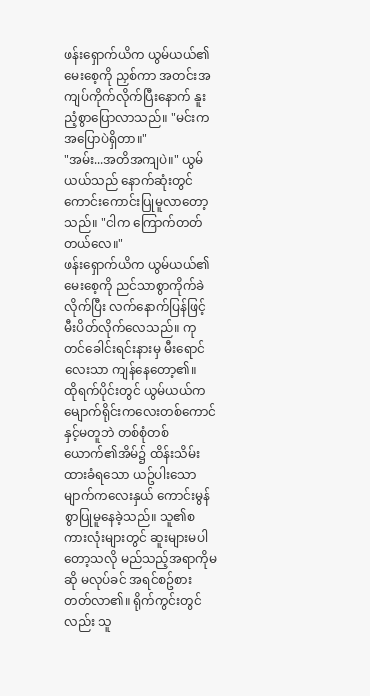ဖန်းရှောက်ယိက ယွမ်ယယ်၏မေးစေ့ကို ညှစ်ကာ အတင်းအကျပ်ကိုက်လိုက်ပြီးနောက် နူးညံ့စွာပြောလာသည်။ "မင်းက အပြောပဲရှိတာ။"
"အမ်း...အတိအကျပဲ။" ယွမ်ယယ်သည် နောက်ဆုံးတွင် ကောင်းကောင်းပြုမူလာတော့သည်။ "ငါက ကြောက်တတ်တယ်လေ။"
ဖန်းရှောက်ယိက ယွမ်ယယ်၏မေးစေ့ကို ညင်သာစွာကိုက်ခဲလိုက်ပြီး လက်နောက်ပြန်ဖြင့် မီးပိတ်လိုက်လေသည်။ ကုတင်ခေါင်းရင်းနားမှ မီးရောင်လေးသာ ကျန်နေတော့၏။
ထိုရက်ပိုင်းတွင် ယွမ်ယယ်က မျောက်ရိုင်းကလေးတစ်ကောင်နှင့်မတူဘဲ တစ်စုံတစ်ယောက်၏အိမ်၌ ထိန်းသိမ်းထားခံရသော ယဥ်ပါးသောမျာက်ကလေးနှယ် ကောင်းမွန်စွာပြုမူနေခဲ့သည်။ သူ၏စကားလုံးများတွင် ဆူးများမပါတော့သလို မည်သည့်အရာကိုမဆို မလုပ်ခင် အရင်စဥ်စားတတ်လာ၏။ ရိုက်ကွင်းတွင်လည်း သူ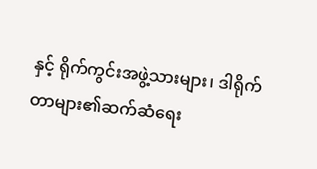နှင့် ရိုက်ကွင်းအဖွဲ့သားများ၊ ဒါရိုက်တာများ၏ဆက်ဆံရေး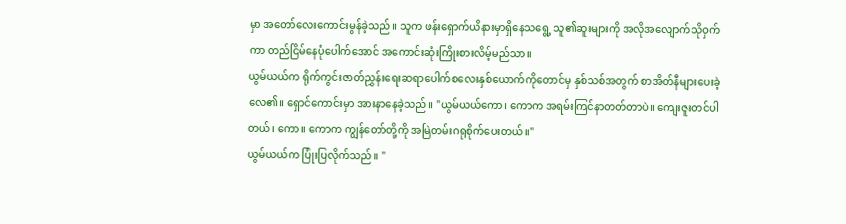မှာ အတော်လေးကောင်းမွန်ခဲ့သည်။ သူက ဖန်းရှောက်ယိနားမှာရှိနေသရွေ့ သူ၏ဆူးများကို အလိုအလျောက်သိုဝှက်ကာ တည်ငြိမ်နေပုံပေါက်အောင် အကောင်းဆုံးကြိုးစားလိမ့်မည်သာ။
ယွမ်ယယ်က ရိုက်ကွင်းဇာတ်ညွှန်းရေးဆရာပေါက်စလေးနှစ်ယောက်ကိုတောင်မှ နှစ်သစ်အတွက် စာအိတ်နီများပေးခဲ့လေ၏။ ရှောင်ကောင်းမှာ အားနာနေခဲ့သည်။ "ယွမ်ယယ်ကော၊ ကောက အရမ်းကြင်နာတတ်တာပဲ။ ကျေးဇူးတင်ပါတယ်၊ ကော။ ကောက ကျွန်တော်တို့ကို အမြဲတမ်းဂရုစိုက်ပေးတယ်။"
ယွမ်ယယ်က ပြုံးပြလိုက်သည်။ "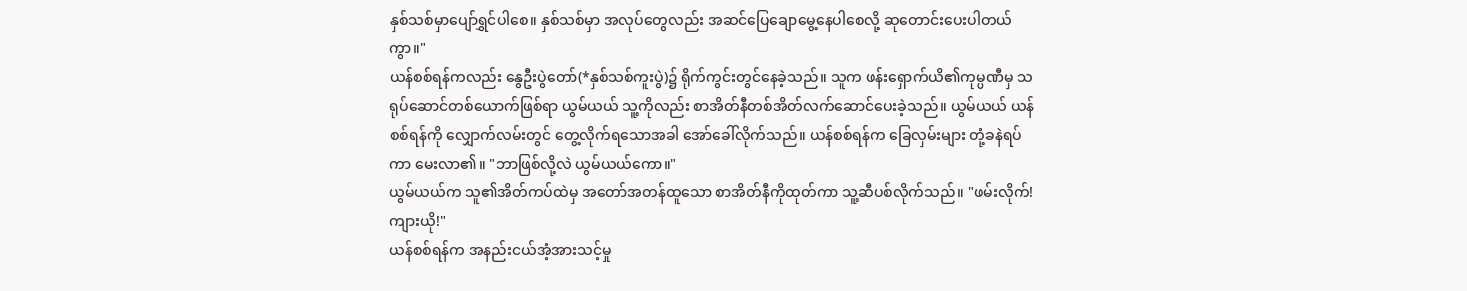နှစ်သစ်မှာပျော်ရွှင်ပါစေ။ နှစ်သစ်မှာ အလုပ်တွေလည်း အဆင်ပြေချောမွေ့နေပါစေလို့ ဆုတောင်းပေးပါတယ်ကွာ။"
ယန်စစ်ရန်ကလည်း နွေဦးပွဲတော်(*နှစ်သစ်ကူးပွဲ)၌ ရိုက်ကွင်းတွင်နေခဲ့သည်။ သူက ဖန်းရှောက်ယိ၏ကုမ္ပဏီမှ သရုပ်ဆောင်တစ်ယောက်ဖြစ်ရာ ယွမ်ယယ် သူ့ကိုလည်း စာအိတ်နီတစ်အိတ်လက်ဆောင်ပေးခဲ့သည်။ ယွမ်ယယ် ယန်စစ်ရန်ကို လျှောက်လမ်းတွင် တွေ့လိုက်ရသောအခါ အော်ခေါ်လိုက်သည်။ ယန်စစ်ရန်က ခြေလှမ်းများ တုံ့ခနဲရပ်ကာ မေးလာ၏။ "ဘာဖြစ်လို့လဲ ယွမ်ယယ်ကော။"
ယွမ်ယယ်က သူ၏အိတ်ကပ်ထဲမှ အတော်အတန်ထူသော စာအိတ်နီကိုထုတ်ကာ သူ့ဆီပစ်လိုက်သည်။ "ဖမ်းလိုက်! ကျားယို!"
ယန်စစ်ရန်က အနည်းငယ်အံ့အားသင့်မှု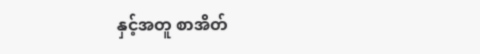နှင့်အတူ စာအိတ်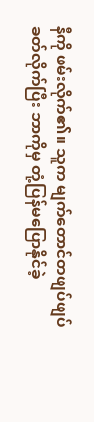နီကို ဖမ်းလိုက်၏။ သူက မျက်တောင်တဖျပ်ဖျပ်ခတ်လိုက်ပြီး ဘာကိုမှ တုံ့ပြန်မပြောနိုင်ခဲ့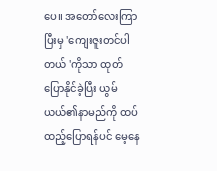ပေ။ အတော်လေးကြာပြီးမှ 'ကျေးဇူးတင်ပါတယ် 'ကိုသာ ထုတ်ပြောနိုင်ခဲ့ပြီး ယွမ်ယယ်၏နာမည်ကို ထပ်ထည့်ပြောရန်ပင် မေ့နေ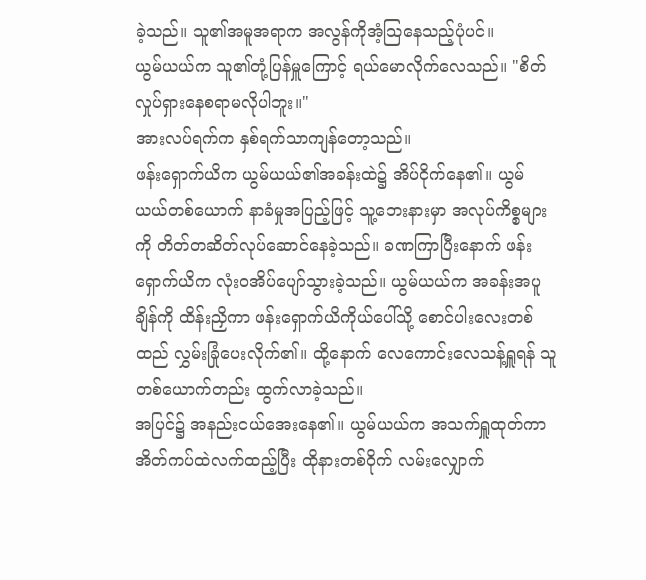ခဲ့သည်။ သူ၏အမူအရာက အလွန်ကိုအံ့သြနေသည့်ပုံပင်။
ယွမ်ယယ်က သူ၏တုံ့ပြန်မှူကြောင့် ရယ်မောလိုက်လေသည်။ "စိတ်လှုပ်ရှားနေစရာမလိုပါဘူး။"
အားလပ်ရက်က နှစ်ရက်သာကျန်တော့သည်။
ဖန်းရှောက်ယိက ယွမ်ယယ်၏အခန်းထဲ၌ အိပ်ငိုက်နေ၏။ ယွမ်ယယ်တစ်ယောက် နာခံမှုအပြည့်ဖြင့် သူ့ဘေးနားမှာ အလုပ်ကိစ္စများကို တိတ်တဆိတ်လုပ်ဆောင်နေခဲ့သည်။ ခဏကြာပြီးနောက် ဖန်းရှောက်ယိက လုံးဝအိပ်ပျော်သွားခဲ့သည်။ ယွမ်ယယ်က အခန်းအပူချိန်ကို ထိန်းညှိကာ ဖန်းရှောက်ယိကိုယ်ပေါ်သို့ စောင်ပါးလေးတစ်ထည် လွှမ်းခြုံပေးလိုက်၏။ ထို့နောက် လေကောင်းလေသန့်ရှူရန် သူတစ်ယောက်တည်း ထွက်လာခဲ့သည်။
အပြင်၌ အနည်းငယ်အေးနေ၏။ ယွမ်ယယ်က အသက်ရှူထုတ်ကာ အိတ်ကပ်ထဲလက်ထည့်ပြီး ထိုနားတစ်ဝိုက် လမ်းလျှောက်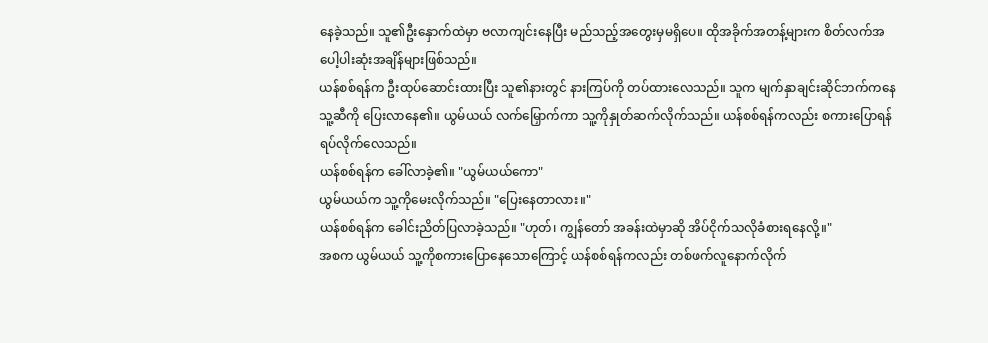နေခဲ့သည်။ သူ၏ဦးနှောက်ထဲမှာ ဗလာကျင်းနေပြီး မည်သည့်အတွေးမှမရှိပေ။ ထိုအခိုက်အတန့်များက စိတ်လက်အပေါ့ပါးဆုံးအချိန်များဖြစ်သည်။
ယန်စစ်ရန်က ဦးထုပ်ဆောင်းထားပြီး သူ၏နားတွင် နားကြပ်ကို တပ်ထားလေသည်။ သူက မျက်နှာချင်းဆိုင်ဘက်ကနေ သူ့ဆီကို ပြေးလာနေ၏။ ယွမ်ယယ် လက်မြှောက်ကာ သူ့ကိုနှုတ်ဆက်လိုက်သည်။ ယန်စစ်ရန်ကလည်း စကားပြောရန် ရပ်လိုက်လေသည်။
ယန်စစ်ရန်က ခေါ်လာခဲ့၏။ "ယွမ်ယယ်ကော"
ယွမ်ယယ်က သူ့ကိုမေးလိုက်သည်။ "ပြေးနေတာလား။"
ယန်စစ်ရန်က ခေါင်းညိတ်ပြလာခဲ့သည်။ "ဟုတ်၊ ကျွန်တော် အခန်းထဲမှာဆို အိပ်ငိုက်သလိုခံစားရနေလို့။"
အစက ယွမ်ယယ် သူ့ကိုစကားပြောနေသောကြောင့် ယန်စစ်ရန်ကလည်း တစ်ဖက်လူနောက်လိုက်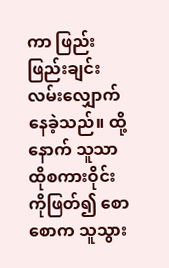ကာ ဖြည်းဖြည်းချင်းလမ်းလျှောက်နေခဲ့သည်။ ထို့နောက် သူသာ ထိုစကားဝိုင်းကိုဖြတ်၍ စောစောက သူသွား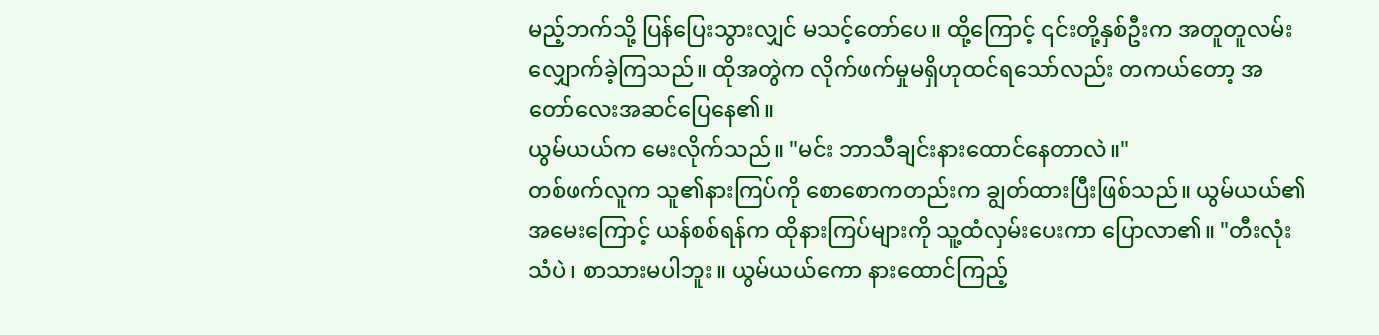မည့်ဘက်သို့ ပြန်ပြေးသွားလျှင် မသင့်တော်ပေ။ ထို့ကြောင့် ၎င်းတို့နှစ်ဦးက အတူတူလမ်းလျှောက်ခဲ့ကြသည်။ ထိုအတွဲက လိုက်ဖက်မှုမရှိဟုထင်ရသော်လည်း တကယ်တော့ အတော်လေးအဆင်ပြေနေ၏။
ယွမ်ယယ်က မေးလိုက်သည်။ "မင်း ဘာသီချင်းနားထောင်နေတာလဲ။"
တစ်ဖက်လူက သူ၏နားကြပ်ကို စောစောကတည်းက ချွတ်ထားပြီးဖြစ်သည်။ ယွမ်ယယ်၏အမေးကြောင့် ယန်စစ်ရန်က ထိုနားကြပ်များကို သူ့ထံလှမ်းပေးကာ ပြောလာ၏။ "တီးလုံးသံပဲ၊ စာသားမပါဘူး။ ယွမ်ယယ်ကော နားထောင်ကြည့်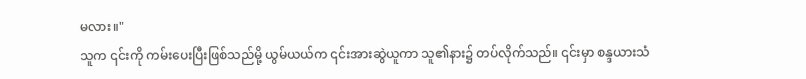မလား။"
သူက ၎င်းကို ကမ်းပေးပြီးဖြစ်သည်မို့ ယွမ်ယယ်က ၎င်းအားဆွဲယူကာ သူ၏နား၌ တပ်လိုက်သည်။ ၎င်းမှာ စန္ဒယားသံ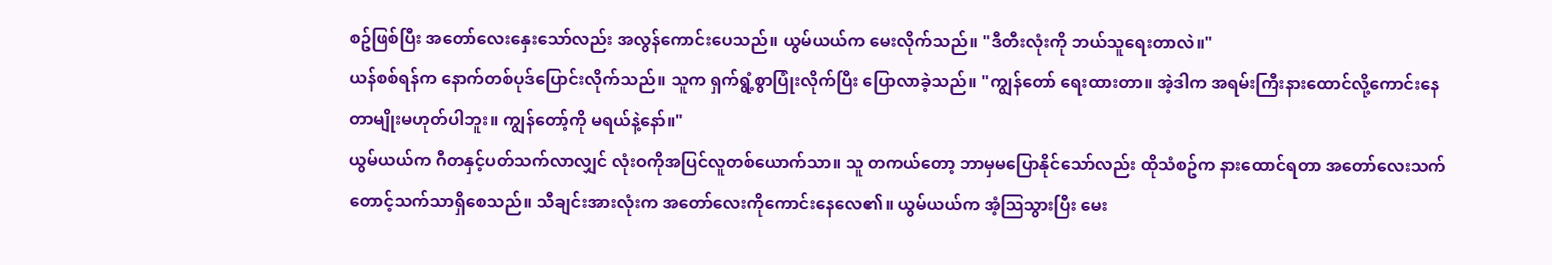စဥ်ဖြစ်ပြီး အတော်လေးနှေးသော်လည်း အလွန်ကောင်းပေသည်။ ယွမ်ယယ်က မေးလိုက်သည်။ "ဒီတီးလုံးကို ဘယ်သူရေးတာလဲ။"
ယန်စစ်ရန်က နောက်တစ်ပုဒ်ပြောင်းလိုက်သည်။ သူက ရှက်ရွံ့စွာပြုံးလိုက်ပြီး ပြောလာခဲ့သည်။ "ကျွန်တော် ရေးထားတာ။ အဲ့ဒါက အရမ်းကြီးနားထောင်လို့ကောင်းနေတာမျိုးမဟုတ်ပါဘူး။ ကျွန်တော့်ကို မရယ်နဲ့နော်။"
ယွမ်ယယ်က ဂီတနှင့်ပတ်သက်လာလျှင် လုံးဝကိုအပြင်လူတစ်ယောက်သာ။ သူ တကယ်တော့ ဘာမှမပြောနိုင်သော်လည်း ထိုသံစဥ်က နားထောင်ရတာ အတော်လေးသက်တောင့်သက်သာရှိစေသည်။ သီချင်းအားလုံးက အတော်လေးကိုကောင်းနေလေ၏။ ယွမ်ယယ်က အံ့သြသွားပြီး မေး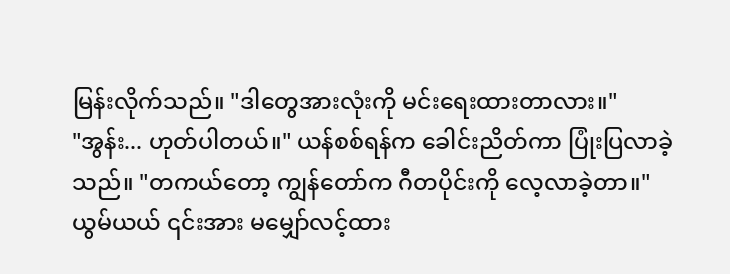မြန်းလိုက်သည်။ "ဒါတွေအားလုံးကို မင်းရေးထားတာလား။"
"အွန်း... ဟုတ်ပါတယ်။" ယန်စစ်ရန်က ခေါင်းညိတ်ကာ ပြုံးပြလာခဲ့သည်။ "တကယ်တော့ ကျွန်တော်က ဂီတပိုင်းကို လေ့လာခဲ့တာ။"
ယွမ်ယယ် ၎င်းအား မမျှော်လင့်ထား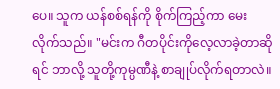ပေ။ သူက ယန်စစ်ရန်ကို စိုက်ကြည့်ကာ မေးလိုက်သည်။ "မင်းက ဂီတပိုင်းကိုလေ့လာခဲ့တာဆိုရင် ဘာလို့ သူတို့ကုမ္ပဏီနဲ့ စာချုပ်လိုက်ရတာလဲ။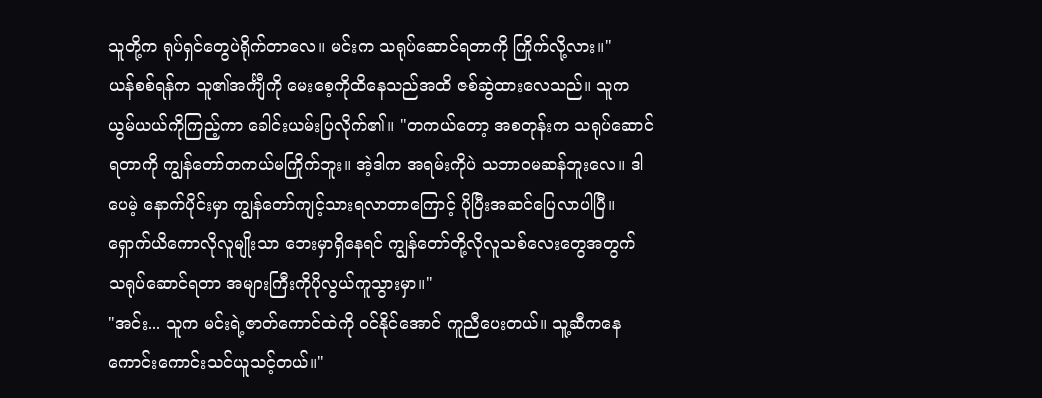သူတို့က ရုပ်ရှင်တွေပဲရိုက်တာလေ။ မင်းက သရုပ်ဆောင်ရတာကို ကြိုက်လို့လား။"
ယန်စစ်ရန်က သူ၏အင်္ကျီကို မေးစေ့ကိုထိနေသည်အထိ ဇစ်ဆွဲထားလေသည်။ သူက ယွမ်ယယ်ကိုကြည့်ကာ ခေါင်းယမ်းပြလိုက်၏။ "တကယ်တော့ အစတုန်းက သရုပ်ဆောင်ရတာကို ကျွန်တော်တကယ်မကြိုက်ဘူး။ အဲ့ဒါက အရမ်းကိုပဲ သဘာဝမဆန်ဘူးလေ။ ဒါပေမဲ့ နောက်ပိုင်းမှာ ကျွန်တော်ကျင့်သားရလာတာကြောင့် ပိုပြီးအဆင်ပြေလာပါပြီ။ ရှောက်ယိကောလိုလူမျိုးသာ ဘေးမှာရှိနေရင် ကျွန်တော်တို့လိုလူသစ်လေးတွေအတွက် သရုပ်ဆောင်ရတာ အများကြီးကိုပိုလွယ်ကူသွားမှာ။"
"အင်း... သူက မင်းရဲ့ဇာတ်ကောင်ထဲကို ဝင်နိုင်အောင် ကူညီပေးတယ်။ သူ့ဆီကနေ ကောင်းကောင်းသင်ယူသင့်တယ်။"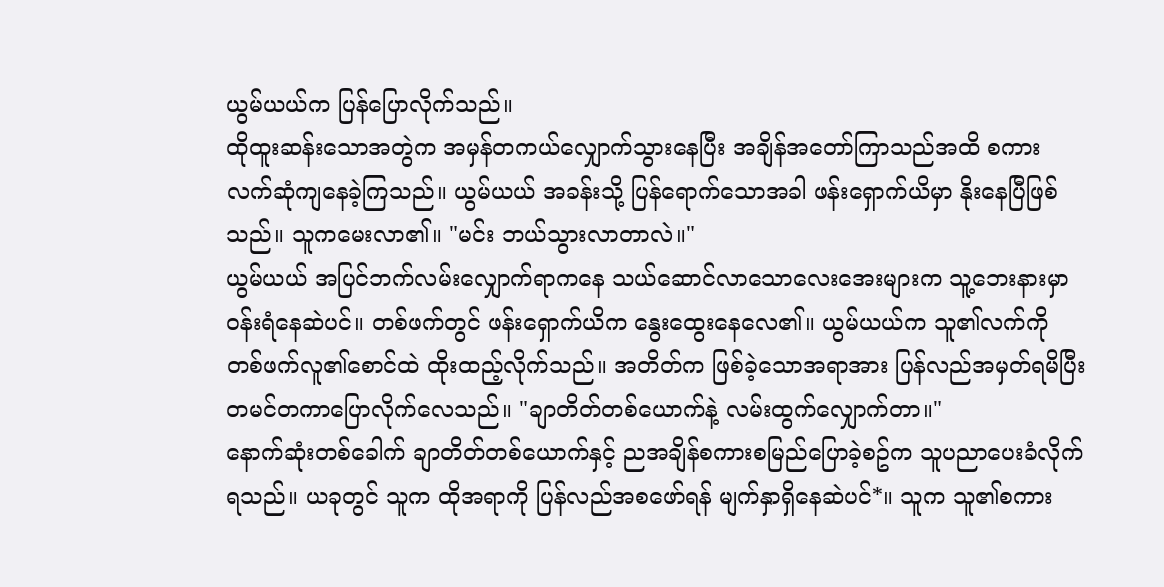ယွမ်ယယ်က ပြန်ပြောလိုက်သည်။
ထိုထူးဆန်းသောအတွဲက အမှန်တကယ်လျှောက်သွားနေပြီး အချိန်အတော်ကြာသည်အထိ စကားလက်ဆုံကျနေခဲ့ကြသည်။ ယွမ်ယယ် အခန်းသို့ ပြန်ရောက်သောအခါ ဖန်းရှောက်ယိမှာ နိုးနေပြီဖြစ်သည်။ သူကမေးလာ၏။ "မင်း ဘယ်သွားလာတာလဲ။"
ယွမ်ယယ် အပြင်ဘက်လမ်းလျှောက်ရာကနေ သယ်ဆောင်လာသောလေးအေးများက သူ့ဘေးနားမှာ ဝန်းရံနေဆဲပင်။ တစ်ဖက်တွင် ဖန်းရှောက်ယိက နွေးထွေးနေလေ၏။ ယွမ်ယယ်က သူ၏လက်ကို တစ်ဖက်လူ၏စောင်ထဲ ထိုးထည့်လိုက်သည်။ အတိတ်က ဖြစ်ခဲ့သောအရာအား ပြန်လည်အမှတ်ရမိပြီး တမင်တကာပြောလိုက်လေသည်။ "ချာတိတ်တစ်ယောက်နဲ့ လမ်းထွက်လျှောက်တာ။"
နောက်ဆုံးတစ်ခေါက် ချာတိတ်တစ်ယောက်နှင့် ညအချိန်စကားစမြည်ပြောခဲ့စဥ်က သူပညာပေးခံလိုက်ရသည်။ ယခုတွင် သူက ထိုအရာကို ပြန်လည်အစဖော်ရန် မျက်နှာရှိနေဆဲပင်*။ သူက သူ၏စကား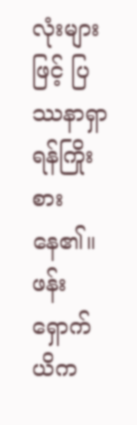လုံးများဖြင့် ပြဿနာရှာရန်ကြိုးစားနေ၏။ ဖန်းရှောက်ယိက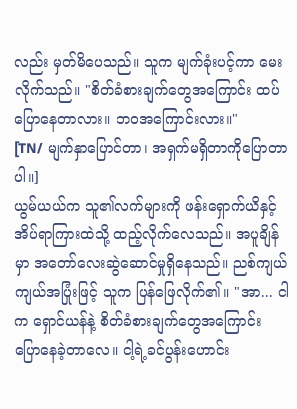လည်း မှတ်မိပေသည်။ သူက မျက်ခုံးပင့်ကာ မေးလိုက်သည်။ "စိတ်ခံစားချက်တွေအကြောင်း ထပ်ပြောနေတာလား။ ဘဝအကြောင်းလား။"
[TN/ မျက်နှာပြောင်တာ၊ အရှက်မရှိတာကိုပြောတာပါ။]
ယွမ်ယယ်က သူ၏လက်များကို ဖန်းရှောက်ယိနှင့် အိပ်ရာကြားထဲသို့ ထည့်လိုက်လေသည်။ အပူချိန်မှာ အတော်လေးဆွဲဆောင်မှုရှိနေသည်။ ညစ်ကျယ်ကျယ်အပြုံးဖြင့် သူက ပြန်ဖြေလိုက်၏။ "အာ... ငါက ရှောင်ယန်နဲ့ စိတ်ခံစားချက်တွေအကြောင်း ပြောနေခဲ့တာလေ။ ငါ့ရဲ့ခင်ပွန်းဟောင်း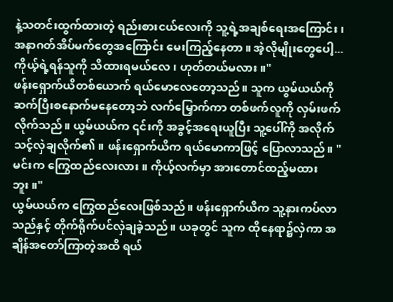နဲ့သတင်းထွက်ထားတဲ့ ရည်းစားငယ်လေးကို သူ့ရဲ့အချစ်ရေးအကြောင်း၊ အနာဂတ်အိပ်မက်တွေအကြောင်း မေးကြည့်နေတာ။ အဲ့လိုမျိုးတွေပေါ့... ကိုယ့်ရဲ့ရန်သူကို သိထားရမယ်လေ၊ ဟုတ်တယ်မလား။"
ဖန်းရှောက်ယိတစ်ယောက် ရယ်မောလေတော့သည်။ သူက ယွမ်ယယ်ကို ဆက်ပြီးစနောက်မနေတော့ဘဲ လက်မြှောက်ကာ တစ်ဖက်လူကို လှမ်းဖက်လိုက်သည်။ ယွမ်ယယ်က ၎င်းကို အခွင့်အရေးယူပြီး သူ့ပေါ်ကို အလိုက်သင့်လှဲချလိုက်၏။ ဖန်းရှောက်ယိက ရယ်မောကာဖြင့် ပြောလာသည်။ "မင်းက ကြွေထည်လေးလား။ ကိုယ့်လက်မှာ အားတောင်ထည့်မထားဘူး။"
ယွမ်ယယ်က ကြွေထည်လေးဖြစ်သည်။ ဖန်းရှောက်ယိက သူ့နားကပ်လာသည်နှင့် တိုက်ရိုက်ပင်လှဲချခဲ့သည်။ ယခုတွင် သူက ထိုနေရာ၌လှဲကာ အချိန်အတော်ကြာတဲ့အထိ ရယ်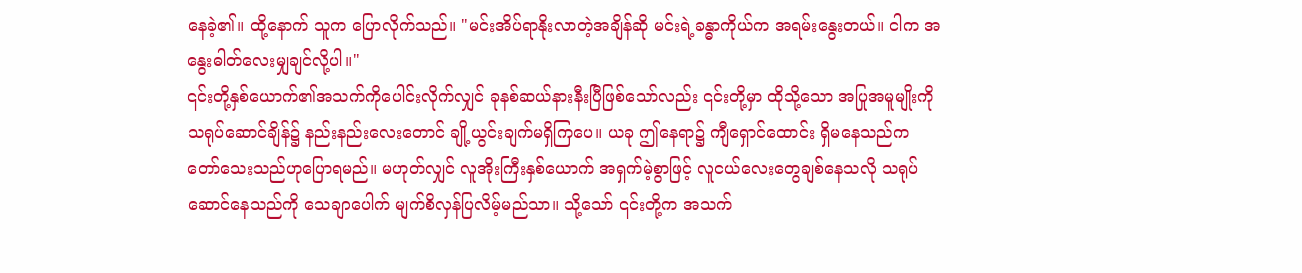နေခဲ့၏။ ထို့နောက် သူက ပြောလိုက်သည်။ "မင်းအိပ်ရာနိုးလာတဲ့အချိန်ဆို မင်းရဲ့ခန္ဓာကိုယ်က အရမ်းနွေးတယ်။ ငါက အနွေးဓါတ်လေးမျှချင်လို့ပါ။"
၎င်းတို့နှစ်ယောက်၏အသက်ကိုပေါင်းလိုက်လျှင် ခုနစ်ဆယ်နားနီးပြီဖြစ်သော်လည်း ၎င်းတို့မှာ ထိုသို့သော အပြုအမူမျိုးကို သရုပ်ဆောင်ချိန်၌ နည်းနည်းလေးတောင် ချို့ယွင်းချက်မရှိကြပေ။ ယခု ဤနေရာ၌ ကျီရှောင်ထောင်း ရှိမနေသည်က တော်သေးသည်ဟုပြောရမည်။ မဟုတ်လျှင် လူအိုးကြီးနှစ်ယောက် အရှက်မဲ့စွာဖြင့် လူငယ်လေးတွေချစ်နေသလို သရုပ်ဆောင်နေသည်ကို သေချာပေါက် မျက်စိလှန်ပြလိမ့်မည်သာ။ သို့သော် ၎င်းတို့က အသက်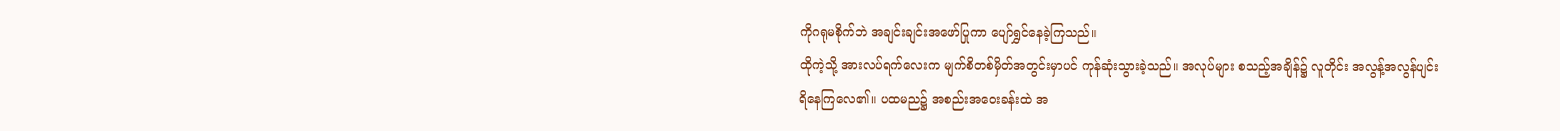ကိုဂရုမစိုက်ဘဲ အချင်းချင်းအဖော်ပြုကာ ပျော်ရွှင်နေခဲ့ကြသည်။
ထိုကဲ့သို့ အားလပ်ရက်လေးက မျက်စိတစ်မှိတ်အတွင်းမှာပင် ကုန်ဆုံးသွားခဲ့သည်။ အလုပ်များ စသည့်အချိန်၌ လူတိုင်း အလွန့်အလွန်ပျင်းရိနေကြလေ၏။ ပထမည၌ အစည်းအဝေးခန်းထဲ အ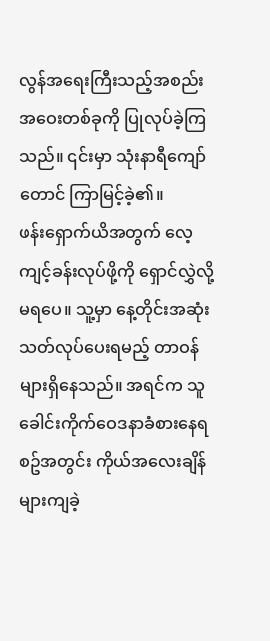လွန်အရေးကြီးသည့်အစည်းအဝေးတစ်ခုကို ပြုလုပ်ခဲ့ကြသည်။ ၎င်းမှာ သုံးနာရီကျော်တောင် ကြာမြင့်ခဲ့၏။
ဖန်းရှောက်ယိအတွက် လေ့ကျင့်ခန်းလုပ်ဖို့ကို ရှောင်လွှဲလို့မရပေ။ သူ့မှာ နေ့တိုင်းအဆုံးသတ်လုပ်ပေးရမည့် တာဝန်များရှိနေသည်။ အရင်က သူခေါင်းကိုက်ဝေဒနာခံစားနေရစဥ်အတွင်း ကိုယ်အလေးချိန်များကျခဲ့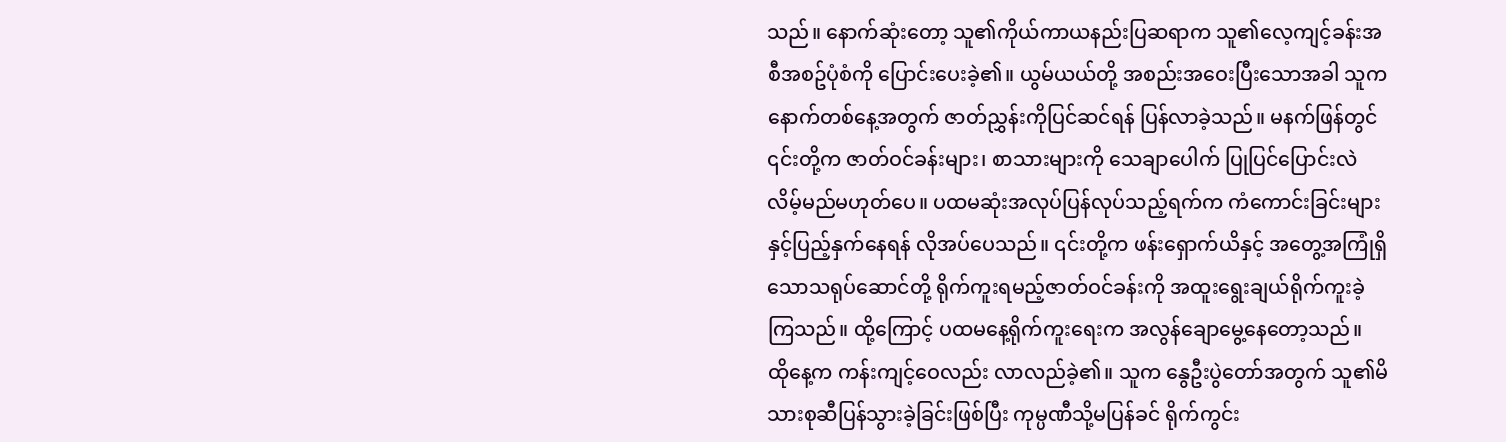သည်။ နောက်ဆုံးတော့ သူ၏ကိုယ်ကာယနည်းပြဆရာက သူ၏လေ့ကျင့်ခန်းအစီအစဥ်ပုံစံကို ပြောင်းပေးခဲ့၏။ ယွမ်ယယ်တို့ အစည်းအဝေးပြီးသောအခါ သူက နောက်တစ်နေ့အတွက် ဇာတ်ညွှန်းကိုပြင်ဆင်ရန် ပြန်လာခဲ့သည်။ မနက်ဖြန်တွင် ၎င်းတို့က ဇာတ်ဝင်ခန်းများ၊ စာသားများကို သေချာပေါက် ပြုပြင်ပြောင်းလဲလိမ့်မည်မဟုတ်ပေ။ ပထမဆုံးအလုပ်ပြန်လုပ်သည့်ရက်က ကံကောင်းခြင်းများနှင့်ပြည့်နှက်နေရန် လိုအပ်ပေသည်။ ၎င်းတို့က ဖန်းရှောက်ယိနှင့် အတွေ့အကြုံရှိသောသရုပ်ဆောင်တို့ ရိုက်ကူးရမည့်ဇာတ်ဝင်ခန်းကို အထူးရွေးချယ်ရိုက်ကူးခဲ့ကြသည်။ ထို့ကြောင့် ပထမနေ့ရိုက်ကူးရေးက အလွန်ချောမွေ့နေတော့သည်။
ထိုနေ့က ကန်းကျင့်ဝေလည်း လာလည်ခဲ့၏။ သူက နွေဦးပွဲတော်အတွက် သူ၏မိသားစုဆီပြန်သွားခဲ့ခြင်းဖြစ်ပြီး ကုမ္ပဏီသို့မပြန်ခင် ရိုက်ကွင်း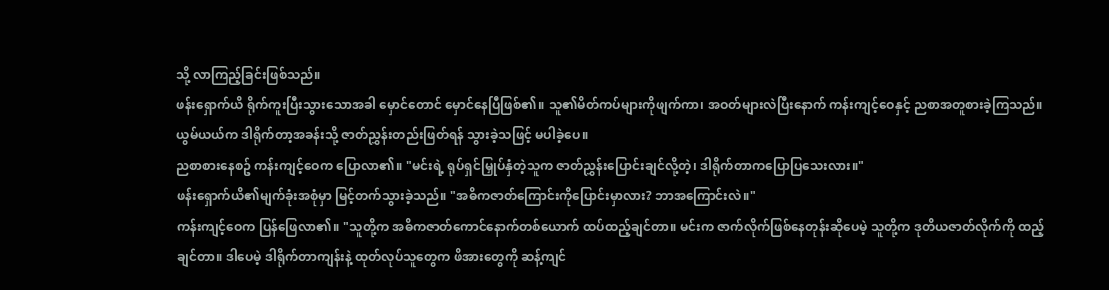သို့ လာကြည့်ခြင်းဖြစ်သည်။
ဖန်းရှောက်ယိ ရိုက်ကူးပြီးသွားသောအခါ မှောင်တောင် မှောင်နေပြီဖြစ်၏။ သူ၏မိတ်ကပ်များကိုဖျက်ကာ၊ အဝတ်များလဲပြီးနောက် ကန်းကျင့်ဝေနှင့် ညစာအတူစားခဲ့ကြသည်။ ယွမ်ယယ်က ဒါရိုက်တာ့အခန်းသို့ ဇာတ်ညွှန်းတည်းဖြတ်ရန် သွားခဲ့သဖြင့် မပါခဲ့ပေ။
ညစာစားနေစဥ် ကန်းကျင့်ဝေက ပြောလာ၏။ "မင်းရဲ့ ရုပ်ရှင်မြှုပ်နှံတဲ့သူက ဇာတ်ညွှန်းပြောင်းချင်လို့တဲ့၊ ဒါရိုက်တာကပြောပြသေးလား။"
ဖန်းရှောက်ယိ၏မျက်ခုံးအစုံမှာ မြင့်တက်သွားခဲ့သည်။ "အဓိကဇာတ်ကြောင်းကိုပြောင်းမှာလား? ဘာအကြောင်းလဲ။"
ကန်းကျင့်ဝေက ပြန်ဖြေလာ၏။ "သူတို့က အဓိကဇာတ်ကောင်နောက်တစ်ယောက် ထပ်ထည့်ချင်တာ။ မင်းက ဇာက်လိုက်ဖြစ်နေတုန်းဆိုပေမဲ့ သူတို့က ဒုတိယဇာတ်လိုက်ကို ထည့်ချင်တာ။ ဒါပေမဲ့ ဒါရိုက်တာကျန်းနဲ့ ထုတ်လုပ်သူတွေက ဖိအားတွေကို ဆန့်ကျင်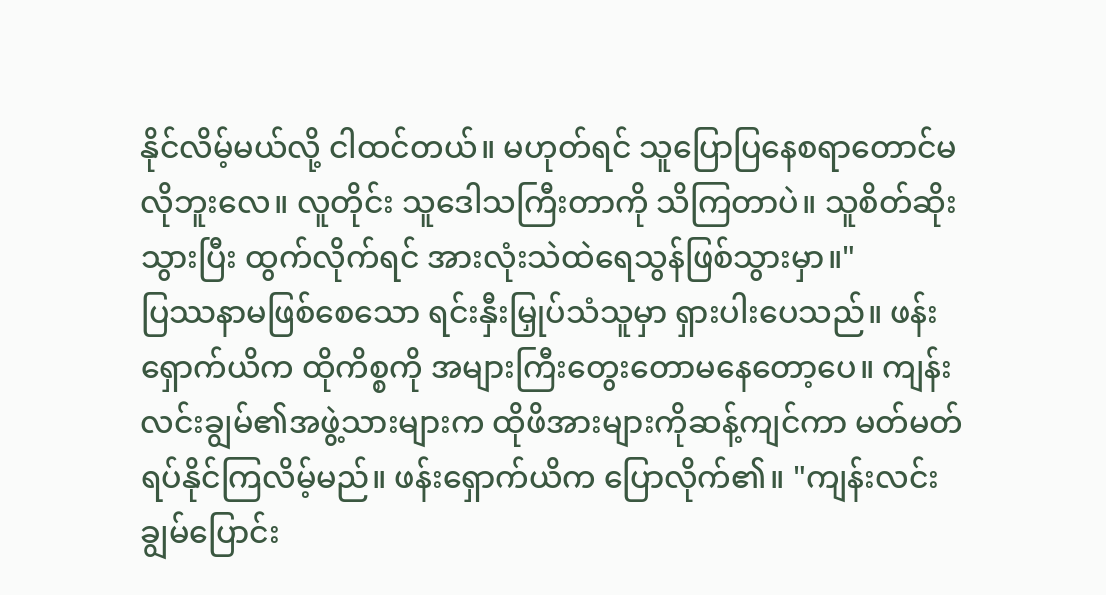နိုင်လိမ့်မယ်လို့ ငါထင်တယ်။ မဟုတ်ရင် သူပြောပြနေစရာတောင်မလိုဘူးလေ။ လူတိုင်း သူဒေါသကြီးတာကို သိကြတာပဲ။ သူစိတ်ဆိုးသွားပြီး ထွက်လိုက်ရင် အားလုံးသဲထဲရေသွန်ဖြစ်သွားမှာ။"
ပြဿနာမဖြစ်စေသော ရင်းနှီးမြှုပ်သံသူမှာ ရှားပါးပေသည်။ ဖန်းရှောက်ယိက ထိုကိစ္စကို အများကြီးတွေးတောမနေတော့ပေ။ ကျန်းလင်းချွမ်၏အဖွဲ့သားများက ထိုဖိအားများကိုဆန့်ကျင်ကာ မတ်မတ်ရပ်နိုင်ကြလိမ့်မည်။ ဖန်းရှောက်ယိက ပြောလိုက်၏။ "ကျန်းလင်းချွမ်ပြောင်း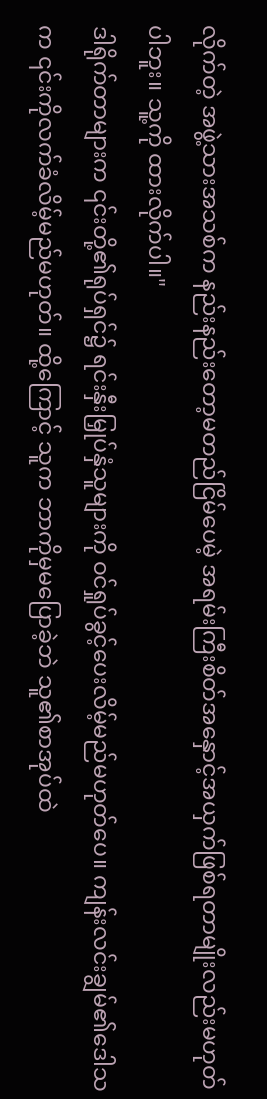လိုက်တဲ့ အဖွဲ့သားအသစ်က နည်းနည်းတော့မတည်ငြိမ်ပေမဲ့ အရမ်းကြီးစိတ်အနှောင့်အယှက်ဖြစ်ရတာမျိုးလည်းမဟုတ်ပါဘူး။ သူ့ကို ထားလိုက်ပါ။"
ဒါရိုက်တာများက ၎င်းတို့၏ရုပ်ရှင်၌ ရင်းနှီးမြှုပ်နှံသူများကို ဝင်ရှုပ်ခွင့်ပေးလိမ့်မည်မဟုတ်ပေ။ ကျန်းလင်းချွမ်၏ဒေါသက ၎င်းကိုလက်ခံလိမ့်မည်မဟုတ်။ ထို့ကြောင့် သူက ဘာကိုမှမပြောခဲ့ဘဲ သူ၏စာအုပ်ထဲ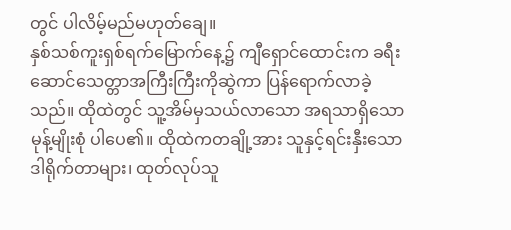တွင် ပါလိမ့်မည်မဟုတ်ချေ။
နှစ်သစ်ကူးရှစ်ရက်မြောက်နေ့၌ ကျီရှောင်ထောင်းက ခရီးဆောင်သေတ္တာအကြီးကြီးကိုဆွဲကာ ပြန်ရောက်လာခဲ့သည်။ ထိုထဲတွင် သူ့အိမ်မှသယ်လာသော အရသာရှိသောမုန့်မျိုးစုံ ပါပေ၏။ ထိုထဲကတချို့အား သူနှင့်ရင်းနှီးသောဒါရိုက်တာများ၊ ထုတ်လုပ်သူ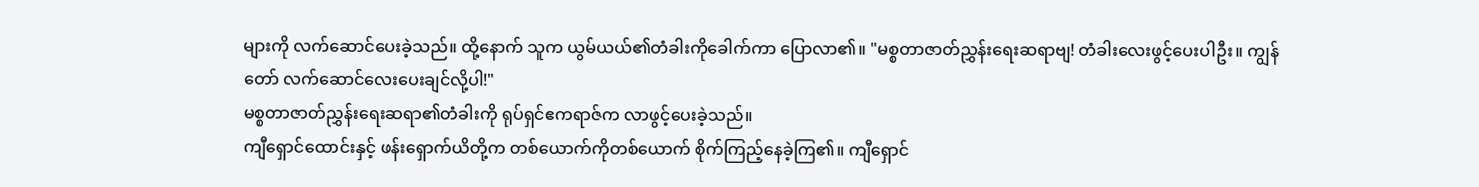များကို လက်ဆောင်ပေးခဲ့သည်။ ထို့နောက် သူက ယွမ်ယယ်၏တံခါးကိုခေါက်ကာ ပြောလာ၏။ "မစ္စတာဇာတ်ညွှန်းရေးဆရာဗျ! တံခါးလေးဖွင့်ပေးပါဦး။ ကျွန်တော် လက်ဆောင်လေးပေးချင်လို့ပါ!"
မစ္စတာဇာတ်ညွှန်းရေးဆရာ၏တံခါးကို ရုပ်ရှင်ဧကရာဇ်က လာဖွင့်ပေးခဲ့သည်။
ကျီရှောင်ထောင်းနှင့် ဖန်းရှောက်ယိတို့က တစ်ယောက်ကိုတစ်ယောက် စိုက်ကြည့်နေခဲ့ကြ၏။ ကျီရှောင်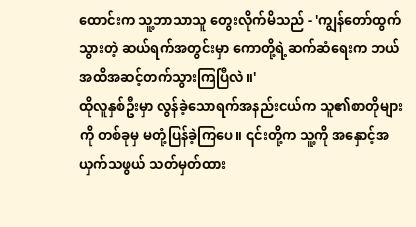ထောင်းက သူ့ဘာသာသူ တွေးလိုက်မိသည် - 'ကျွန်တော်ထွက်သွားတဲ့ ဆယ်ရက်အတွင်းမှာ ကောတို့ရဲ့ဆက်ဆံရေးက ဘယ်အထိအဆင့်တက်သွားကြပြီလဲ။'
ထိုလူနှစ်ဦးမှာ လွန်ခဲ့သောရက်အနည်းငယ်က သူ၏စာတိုများကို တစ်ခုမှ မတုံ့ပြန်ခဲ့ကြပေ။ ၎င်းတို့က သူ့ကို အနှောင့်အယှက်သဖွယ် သတ်မှတ်ထား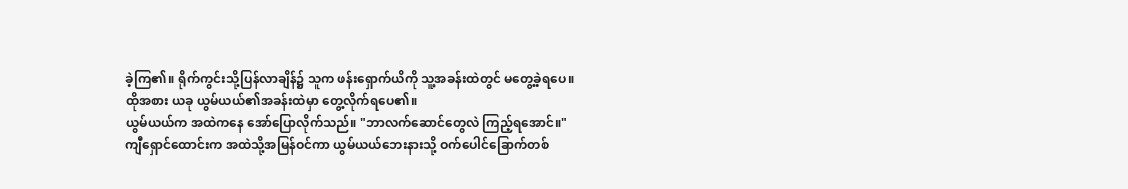ခဲ့ကြ၏။ ရိုက်ကွင်းသို့ပြန်လာချိန်၌ သူက ဖန်းရှောက်ယိကို သူ့အခန်းထဲတွင် မတွေ့ခဲ့ရပေ။ ထိုအစား ယခု ယွမ်ယယ်၏အခန်းထဲမှာ တွေ့လိုက်ရပေ၏။
ယွမ်ယယ်က အထဲကနေ အော်ပြောလိုက်သည်။ "ဘာလက်ဆောင်တွေလဲ ကြည့်ရအောင်။"
ကျီရှောင်ထောင်းက အထဲသို့အမြန်ဝင်ကာ ယွမ်ယယ်ဘေးနားသို့ ဝက်ပေါင်ခြောက်တစ်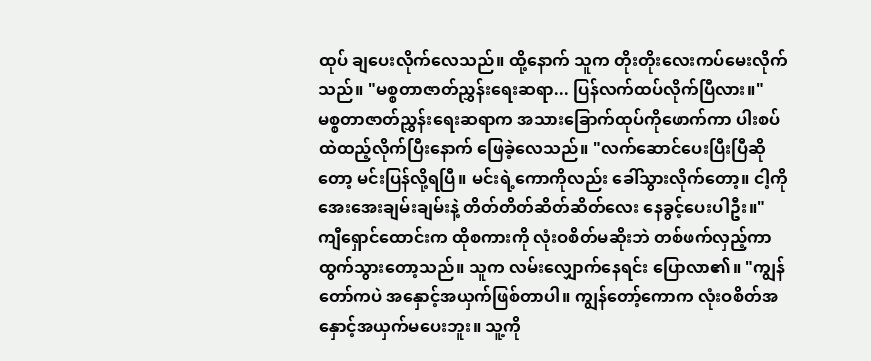ထုပ် ချပေးလိုက်လေသည်။ ထို့နောက် သူက တိုးတိုးလေးကပ်မေးလိုက်သည်။ "မစ္စတာဇာတ်ညွှန်းရေးဆရာ... ပြန်လက်ထပ်လိုက်ပြီလား။"
မစ္စတာဇာတ်ညွှန်းရေးဆရာက အသားခြောက်ထုပ်ကိုဖောက်ကာ ပါးစပ်ထဲထည့်လိုက်ပြီးနောက် ဖြေခဲ့လေသည်။ "လက်ဆောင်ပေးပြီးပြီဆိုတော့ မင်းပြန်လို့ရပြီ။ မင်းရဲ့ကောကိုလည်း ခေါ်သွားလိုက်တော့။ ငါ့ကို အေးအေးချမ်းချမ်းနဲ့ တိတ်တိတ်ဆိတ်ဆိတ်လေး နေခွင့်ပေးပါဦး။"
ကျီရှောင်ထောင်းက ထိုစကားကို လုံးဝစိတ်မဆိုးဘဲ တစ်ဖက်လှည့်ကာ ထွက်သွားတော့သည်။ သူက လမ်းလျှောက်နေရင်း ပြောလာ၏။ "ကျွန်တော်ကပဲ အနှောင့်အယှက်ဖြစ်တာပါ။ ကျွန်တော့်ကောက လုံးဝစိတ်အနှောင့်အယှက်မပေးဘူး။ သူ့ကို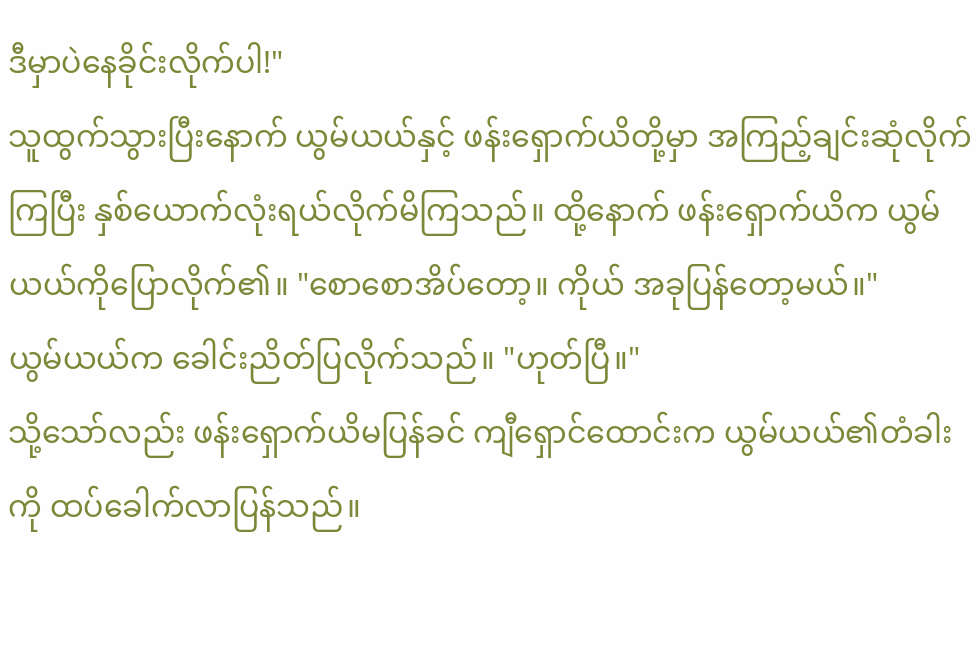ဒီမှာပဲနေခိုင်းလိုက်ပါ!"
သူထွက်သွားပြီးနောက် ယွမ်ယယ်နှင့် ဖန်းရှောက်ယိတို့မှာ အကြည့်ချင်းဆုံလိုက်ကြပြီး နှစ်ယောက်လုံးရယ်လိုက်မိကြသည်။ ထို့နောက် ဖန်းရှောက်ယိက ယွမ်ယယ်ကိုပြောလိုက်၏။ "စောစောအိပ်တော့။ ကိုယ် အခုပြန်တော့မယ်။"
ယွမ်ယယ်က ခေါင်းညိတ်ပြလိုက်သည်။ "ဟုတ်ပြီ။"
သို့သော်လည်း ဖန်းရှောက်ယိမပြန်ခင် ကျီရှောင်ထောင်းက ယွမ်ယယ်၏တံခါးကို ထပ်ခေါက်လာပြန်သည်။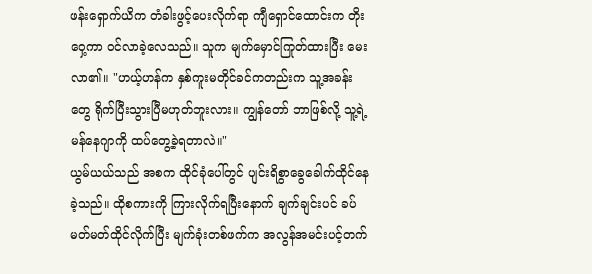ဖန်းရှောက်ယိက တံခါးဖွင့်ပေးလိုက်ရာ ကျီရှောင်ထောင်းက တိုးဝှေ့ကာ ဝင်လာခဲ့လေသည်။ သူက မျက်မှောင်ကြုတ်ထားပြီး မေးလာ၏။ "ဟယ့်ဟန်က နှစ်ကူးမတိုင်ခင်ကတည်းက သူ့အခန်းတွေ ရိုက်ပြီးသွားပြီမဟုတ်ဘူးလား။ ကျွန်တော် ဘာဖြစ်လို့ သူ့ရဲ့မန်နေဂျာကို ထပ်တွေ့ခဲ့ရတာလဲ။"
ယွမ်ယယ်သည် အစက ထိုင်ခုံပေါ်တွင် ပျင်းရိစွာခွေခေါက်ထိုင်နေခဲ့သည်။ ထိုစကားကို ကြားလိုက်ရပြီးနောက် ချက်ချင်းပင် ခပ်မတ်မတ်ထိုင်လိုက်ပြီး မျက်ခုံးတစ်ဖက်က အလွန်အမင်းပင့်တက်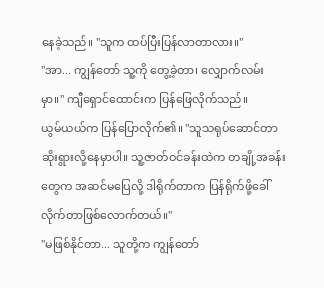နေခဲ့သည်။ "သူက ထပ်ပြီးပြန်လာတာလား။"
"အာ... ကျွန်တော် သူ့ကို တွေ့ခဲ့တာ၊ လျှောက်လမ်းမှာ။" ကျီရှောင်ထောင်းက ပြန်ဖြေလိုက်သည်။
ယွမ်ယယ်က ပြန်ပြောလိုက်၏။ "သူသရုပ်ဆောင်တာ ဆိုးရွားလို့နေမှာပါ။ သူ့ဇာတ်ဝင်ခန်းထဲက တချို့အခန်းတွေက အဆင်မပြေလို့ ဒါရိုက်တာက ပြန်ရိုက်ဖို့ခေါ်လိုက်တာဖြစ်လောက်တယ်။"
"မဖြစ်နိုင်တာ... သူတို့က ကျွန်တော်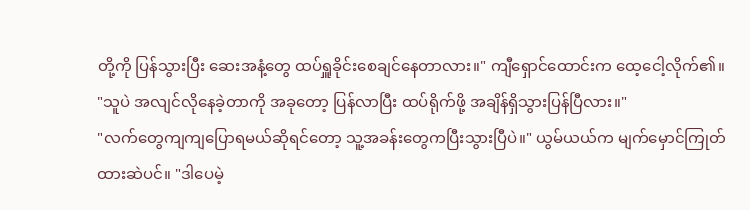တို့ကို ပြန်သွားပြီး ဆေးအနံ့တွေ ထပ်ရှူခိုင်းစေချင်နေတာလား။" ကျီရှောင်ထောင်းက ထေ့ငေါ့လိုက်၏။ "သူပဲ အလျင်လိုနေခဲ့တာကို အခုတော့ ပြန်လာပြီး ထပ်ရိုက်ဖို့ အချိန်ရှိသွားပြန်ပြီလား။"
"လက်တွေကျကျပြောရမယ်ဆိုရင်တော့ သူ့အခန်းတွေကပြီးသွားပြီပဲ။" ယွမ်ယယ်က မျက်မှောင်ကြုတ်ထားဆဲပင်။ "ဒါပေမဲ့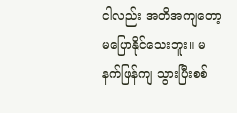ငါလည်း အတိအကျတော့မပြောနိုင်သေးဘူး။ မနက်ဖြန်ကျ သွားပြီးစစ်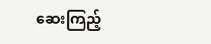ဆေးကြည့်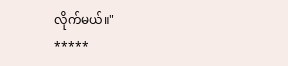လိုက်မယ်။"
*****